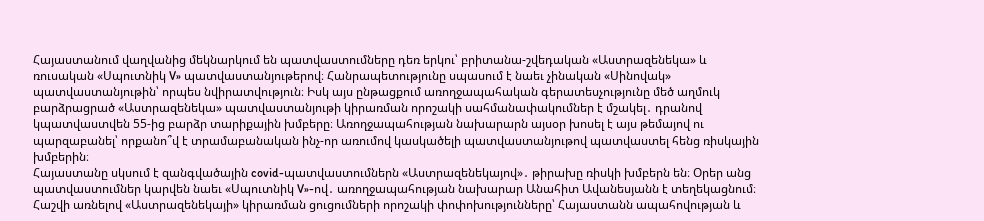Հայաստանում վաղվանից մեկնարկում են պատվաստումները դեռ երկու՝ բրիտանա-շվեդական «Աստրազենեկա» և ռուսական «Սպուտնիկ V» պատվաստանյութերով։ Հանրապետությունը սպասում է նաեւ չինական «Սինովակ» պատվաստանյութին՝ որպես նվիրատվություն։ Իսկ այս ընթացքում առողջապահական գերատեսչությունը մեծ աղմուկ բարձրացրած «Աստրազենեկա» պատվաստանյութի կիրառման որոշակի սահմանափակումներ է մշակել․ դրանով կպատվաստվեն 55-ից բարձր տարիքային խմբերը։ Առողջապահության նախարարն այսօր խոսել է այս թեմայով ու պարզաբանել՝ որքանո՞վ է տրամաբանական ինչ-որ առումով կասկածելի պատվաստանյութով պատվաստել հենց ռիսկային խմբերին։
Հայաստանը սկսում է զանգվածային covid-պատվաստումներն «Աստրազենեկայով»․ թիրախը ռիսկի խմբերն են։ Օրեր անց պատվաստումներ կարվեն նաեւ «Սպուտնիկ V»-ով․ առողջապահության նախարար Անահիտ Ավանեսյանն է տեղեկացնում։ Հաշվի առնելով «Աստրազենեկայի» կիրառման ցուցումների որոշակի փոփոխությունները՝ Հայաստանն ապահովության և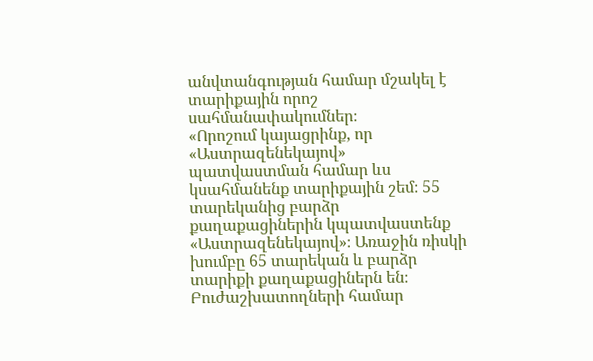անվտանգության համար մշակել է տարիքային որոշ սահմանափակումներ։
«Որոշում կայացրինք, որ «Աստրազենեկայով» պատվաստման համար ևս կսահմանենք տարիքային շեմ։ 55 տարեկանից բարձր քաղաքացիներին կպատվաստենք «Աստրազենեկայով»։ Առաջին ռիսկի խումբը 65 տարեկան և բարձր տարիքի քաղաքացիներն են։ Բուժաշխատողների համար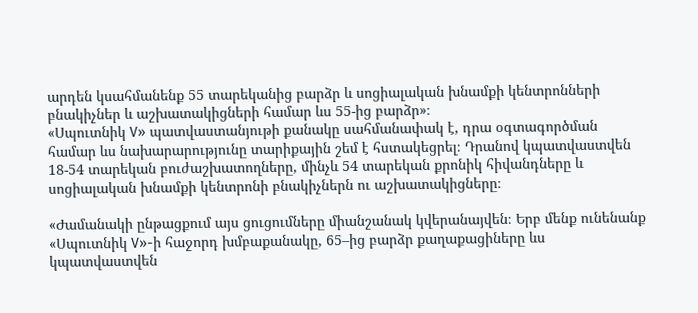արդեն կսահմանենք 55 տարեկանից բարձր և սոցիալական խնամքի կենտրոնների բնակիչներ և աշխատակիցների համար ևս 55-ից բարձր»։
«Սպուտնիկ V» պատվաստանյութի քանակը սահմանափակ է, դրա օգտագործման համար ևս նախարարությունը տարիքային շեմ է հստակեցրել։ Դրանով կպատվաստվեն 18-54 տարեկան բուժաշխատողները, մինչև 54 տարեկան քրոնիկ հիվանդները և սոցիալական խնամքի կենտրոնի բնակիչներն ու աշխատակիցները։

«Ժամանակի ընթացքում այս ցուցումները միանշանակ կվերանայվեն։ Երբ մենք ունենանք «Սպուտնիկ V»-ի հաջորդ խմբաքանակը, 65–ից բարձր քաղաքացիները ևս կպատվաստվեն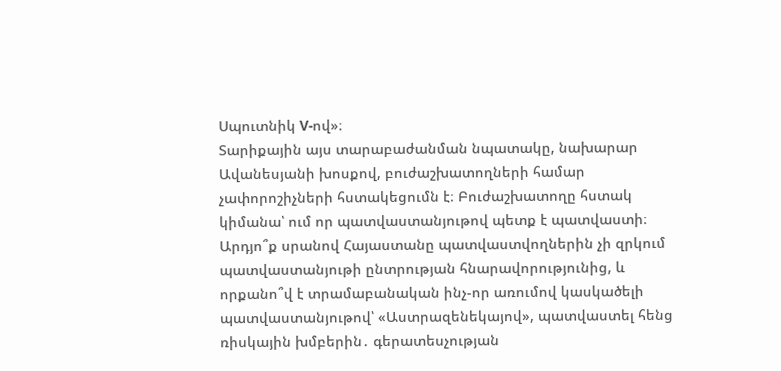Սպուտնիկ V-ով»։
Տարիքային այս տարաբաժանման նպատակը, նախարար Ավանեսյանի խոսքով, բուժաշխատողների համար չափորոշիչների հստակեցումն է։ Բուժաշխատողը հստակ կիմանա՝ ում որ պատվաստանյութով պետք է պատվաստի։ Արդյո՞ք սրանով Հայաստանը պատվաստվողներին չի զրկում պատվաստանյութի ընտրության հնարավորությունից, և որքանո՞վ է տրամաբանական ինչ-որ առումով կասկածելի պատվաստանյութով՝ «Աստրազենեկայով», պատվաստել հենց ռիսկային խմբերին․ գերատեսչության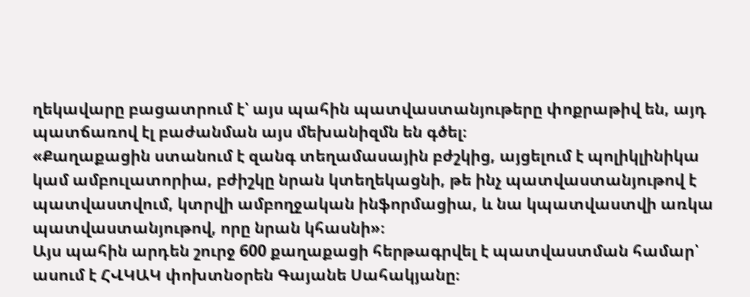ղեկավարը բացատրում է՝ այս պահին պատվաստանյութերը փոքրաթիվ են, այդ պատճառով էլ բաժանման այս մեխանիզմն են գծել։
«Քաղաքացին ստանում է զանգ տեղամասային բժշկից, այցելում է պոլիկլինիկա կամ ամբուլատորիա, բժիշկը նրան կտեղեկացնի, թե ինչ պատվաստանյութով է պատվաստվում, կտրվի ամբողջական ինֆորմացիա, և նա կպատվաստվի առկա պատվաստանյութով, որը նրան կհասնի»։
Այս պահին արդեն շուրջ 600 քաղաքացի հերթագրվել է պատվաստման համար՝ ասում է ՀՎԿԱԿ փոխտնօրեն Գայանե Սահակյանը։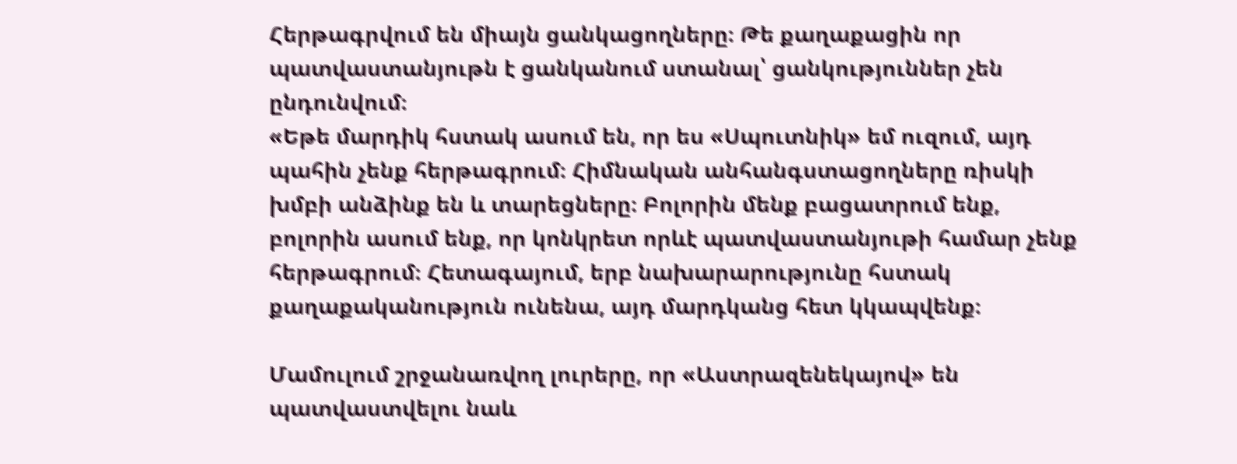Հերթագրվում են միայն ցանկացողները։ Թե քաղաքացին որ պատվաստանյութն է ցանկանում ստանալ՝ ցանկություններ չեն ընդունվում։
«Եթե մարդիկ հստակ ասում են, որ ես «Սպուտնիկ» եմ ուզում, այդ պահին չենք հերթագրում։ Հիմնական անհանգստացողները ռիսկի խմբի անձինք են և տարեցները։ Բոլորին մենք բացատրում ենք, բոլորին ասում ենք, որ կոնկրետ որևէ պատվաստանյութի համար չենք հերթագրում։ Հետագայում, երբ նախարարությունը հստակ քաղաքականություն ունենա, այդ մարդկանց հետ կկապվենք։

Մամուլում շրջանառվող լուրերը, որ «Աստրազենեկայով» են պատվաստվելու նաև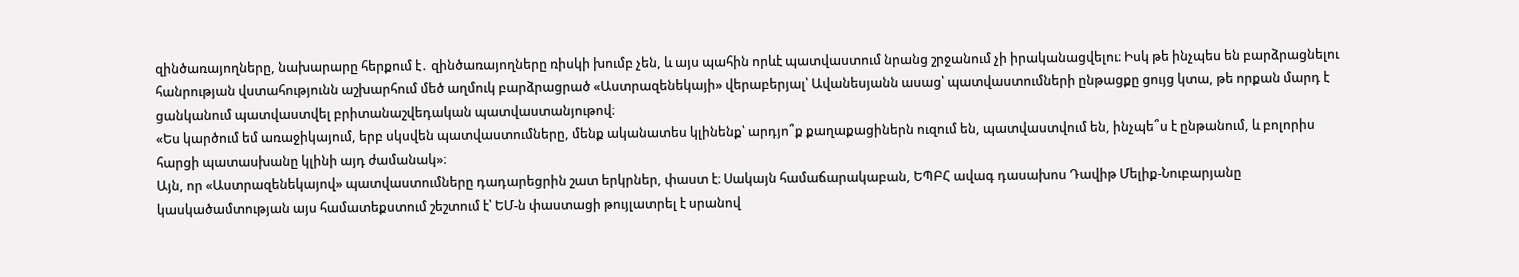զինծառայողները, նախարարը հերքում է․ զինծառայողները ռիսկի խումբ չեն, և այս պահին որևէ պատվաստում նրանց շրջանում չի իրականացվելու։ Իսկ թե ինչպես են բարձրացնելու հանրության վստահությունն աշխարհում մեծ աղմուկ բարձրացրած «Աստրազենեկայի» վերաբերյալ՝ Ավանեսյանն ասաց՝ պատվաստումների ընթացքը ցույց կտա, թե որքան մարդ է ցանկանում պատվաստվել բրիտանաշվեդական պատվաստանյութով։
«Ես կարծում եմ առաջիկայում, երբ սկսվեն պատվաստումները, մենք ականատես կլինենք՝ արդյո՞ք քաղաքացիներն ուզում են, պատվաստվում են, ինչպե՞ս է ընթանում, և բոլորիս հարցի պատասխանը կլինի այդ ժամանակ»։
Այն, որ «Աստրազենեկայով» պատվաստումները դադարեցրին շատ երկրներ, փաստ է։ Սակայն համաճարակաբան, ԵՊԲՀ ավագ դասախոս Դավիթ Մելիք-Նուբարյանը կասկածամտության այս համատեքստում շեշտում է՝ ԵՄ-ն փաստացի թույլատրել է սրանով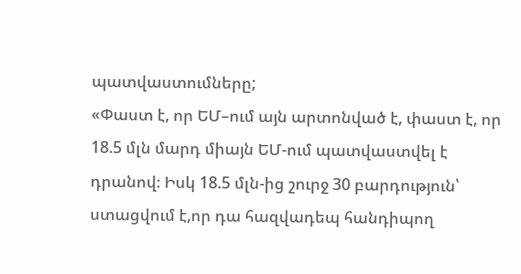պատվաստումները;
«Փաստ է, որ ԵՄ–ում այն արտոնված է, փաստ է, որ 18.5 մլն մարդ միայն ԵՄ-ում պատվաստվել է դրանով։ Իսկ 18.5 մլն-ից շուրջ 30 բարդություն՝ ստացվում է,որ դա հազվադեպ հանդիպող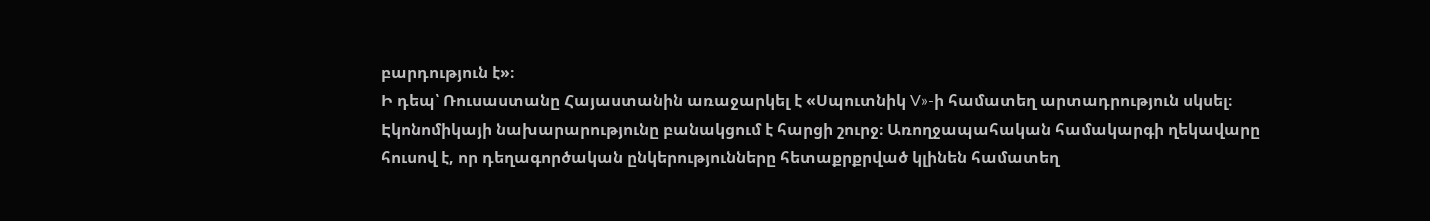բարդություն է»։
Ի դեպ՝ Ռուսաստանը Հայաստանին առաջարկել է «Սպուտնիկ V»-ի համատեղ արտադրություն սկսել։ Էկոնոմիկայի նախարարությունը բանակցում է հարցի շուրջ։ Առողջապահական համակարգի ղեկավարը հուսով է, որ դեղագործական ընկերությունները հետաքրքրված կլինեն համատեղ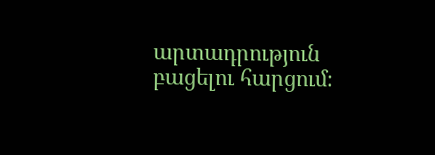արտադրություն բացելու հարցում։